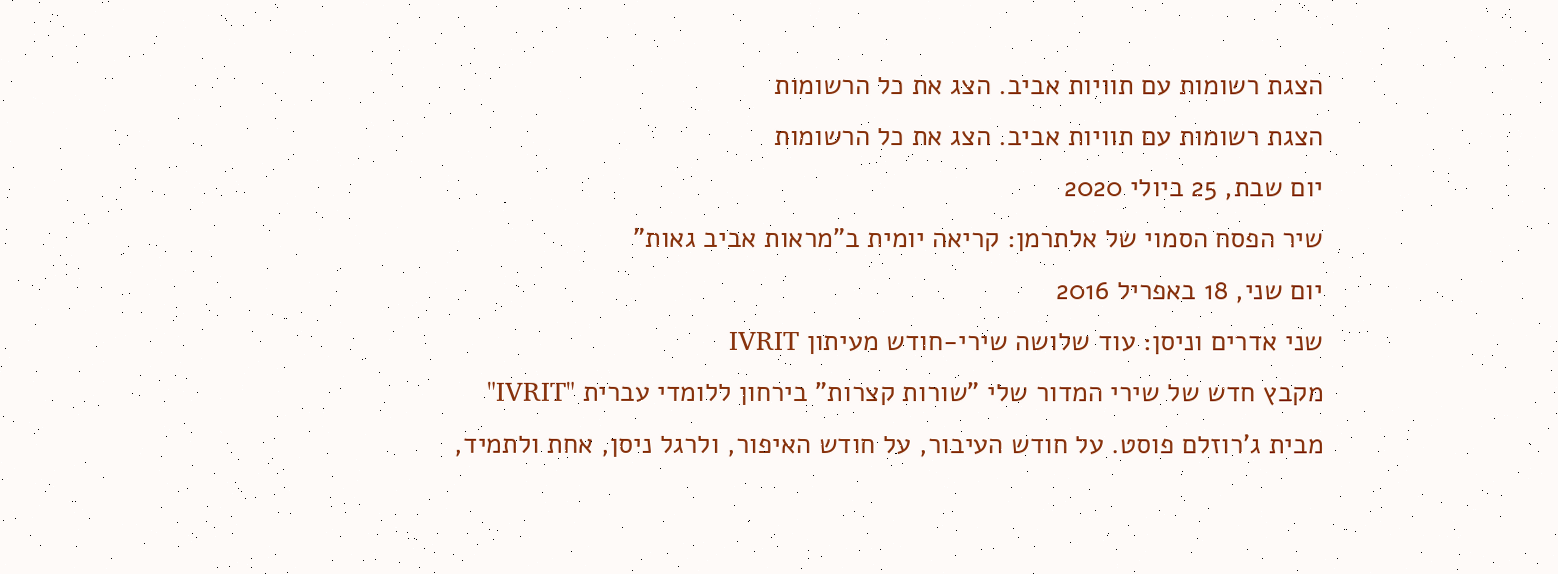הצגת רשומות עם תוויות אביב. הצג את כל הרשומות
הצגת רשומות עם תוויות אביב. הצג את כל הרשומות
יום שבת, 25 ביולי 2020
שיר הפסח הסמוי של אלתרמן: קריאה יומית ב"מראות אביב גאות"
יום שני, 18 באפריל 2016
שני אדרים וניסן: עוד שלושה שירי-חודש מעיתון IVRIT
מקבץ חדש של שירי המדור שלי "שורות קצרות" בירחון ללומדי עברית "IVRIT" מבית ג'רוזלם פוסט. על חודש העיבור, על חודש האיפור, ולרגל ניסן, אחת ולתמיד,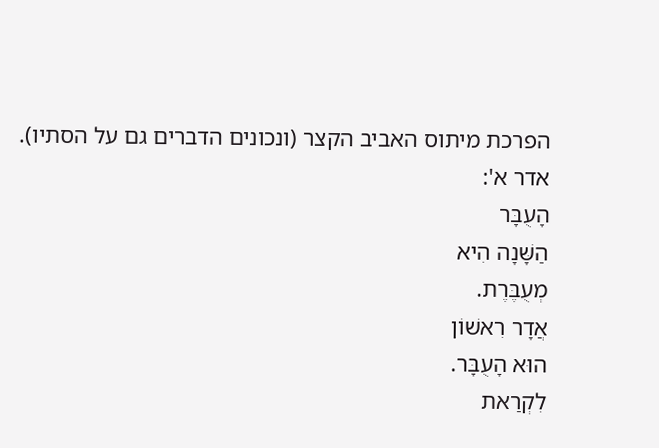הפרכת מיתוס האביב הקצר (ונכונים הדברים גם על הסתיו).
אדר א':
הָעֻבָּר
הַשָּׁנָה הִיא
מְעֻבֶּרֶת.
אֲדָר רִאשׁוֹן
הוּא הָעֻבָּר.
לִקְרַאת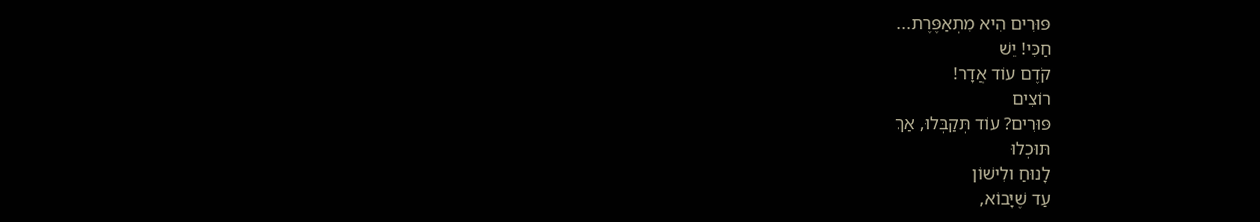פּוּרִים הִיא מִתְאַפֶּרֶת...
חַכִּי! יֵשׁ
קֹדֶם עוֹד אֲדָר!
רוֹצִים
פּוּרִים? עוֹד תְּקַבְּלוּ, אַךְ
תּוּכְלוּ
לָנוּחַ ולִישׁוֹן
עַד שֶׁיָּבוֹא,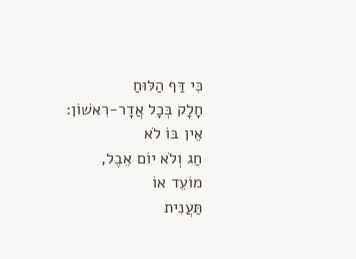כִּי דַּף הַלּוּחַ
חָלָק בְּכָל אֲדָר-רִאשׁוֹן:
אֵין בּוֹ לֹא
חַג וְלֹא יוֹם אֵבֶל,
מוֹעֵד אוֹ
תַּעֲנִית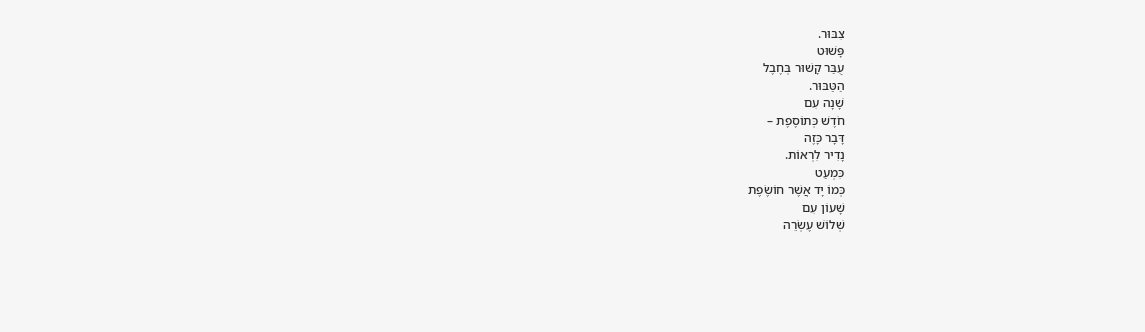צִבּוּר.
פָּשׁוּט
עֻבַּר קָשׁוּר בְּחֶבֶל
הַטַּבּוּר.
שָׁנָה עִם
חֹדֶשׁ כְּתוֹסֶפֶת –
דָּבָר כָּזֶה
נָדִיר לִרְאוֹת.
כִּמְעַט
כְּמוֹ יָד אֲשֶׁר חוֹשֶׂפֶת
שָׁעוֹן עִם
שְׁלוֹשׁ עֶשְׂרֵה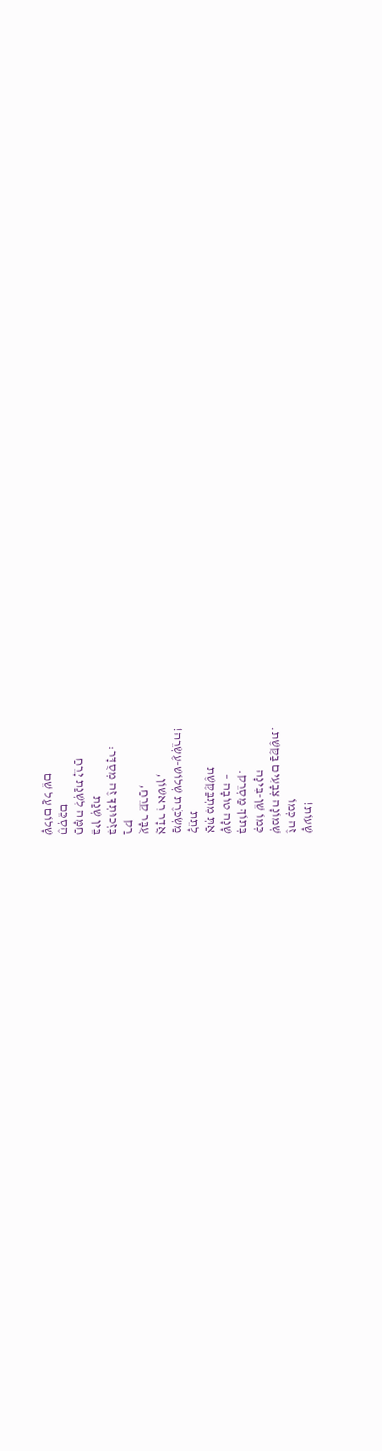שָׁעוֹת!
זֶה כְּמוֹ
שְׁמוֹנָה צְבָעִים בַּקֶּשֶׁת.
כְּמוֹ שֵׁן-בִּינָה
בְּתוֹךְ מַסְרֵק.
שָׁנָה טוֹבָה –
אַתְּ מִתְבַּקֶּשֶׁת
לָתֵת
מַשְׂכֹּרֶת שְׁלוֹשׁ-עֶשְׂרֵה!
אֲדָר רִאשׁוֹן,
עֻבָּר קֵרֵחַ,
רַק
בִּזְכוּתְךָ זֶה מְסֻדָּר:
בֵּין שְׁנַת
חַמָּה לִשְׁנַת יָרֵחַ
הֶסְכֵּם
שָׁלוֹם עַל שֵׁם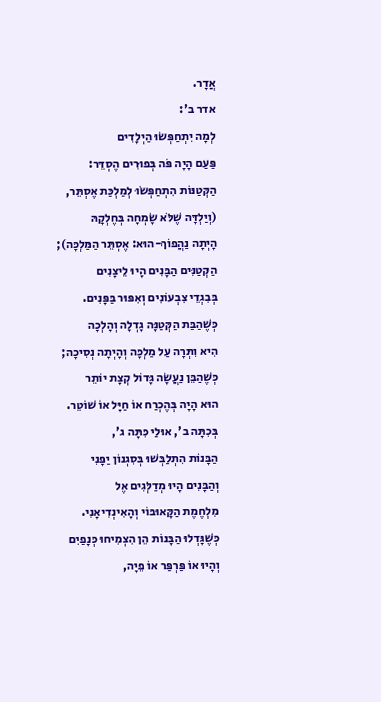אֲדָר.
אדר ב':
לְמָה יִתְחַפְּשׂוּ הַיְלָדִים
פַּעַם הָיָה פֹּה בְּפוּרִים הֶסְדֵּר:
הַקְּטַנּוֹת הִתְחַפְּשׂוּ לְמַלְכַּת אֶסְתֵּר,
(וְיַלְדָּה שֶׁלֹּא שָׂמְחָה בְּחֶלְקָהּ
הָיְתָה נַהֲפוֹךְ-הוּא: אֶסְתֵּר הַמַּלְכָּה);
הַקְּטַנִּים הַבָּנִים הָיוּ לֵיצָנִים
בְּבִגְדֵי צִבְעוֹנִים וְאִפּוּר בַּפָּנִים.
כְּשֶׁהַבַּת הַקְּטַנָּה גָדְלָה וְהָלְכָה
הִיא וִתְּרָה עַל מַלְכָּה וְהָיְתָה נְסִיכָה;
כְּשֶׁהַבֵּן נַעֲשָׂה גָּדוֹל קְצָת יוֹתֵר
הוּא הָיָה בְּהֶכְרַח אוֹ חַיָּל אוֹ שׁוֹטֵר.
בְּכִתָּה ב', אוּלַי כִּתָּה ג',
הַבָּנוֹת הִתְלַבְּשׁוּ בְּסִגְנוֹן יַפָּנִי
וְהַבָּנִים הָיוּ מְדַלְּגִים אֶל
מִלְחֶמֶת הַקָּאוּבּוֹי וְהָאִינְדִיאָנִי.
כְּשֶׁגָּדְלוּ הַבָּנוֹת הֵן הִצְמִיחוּ כְּנָפַיִם
וְהָיוּ אוֹ פַּרְפַּר אוֹ פֵיָה,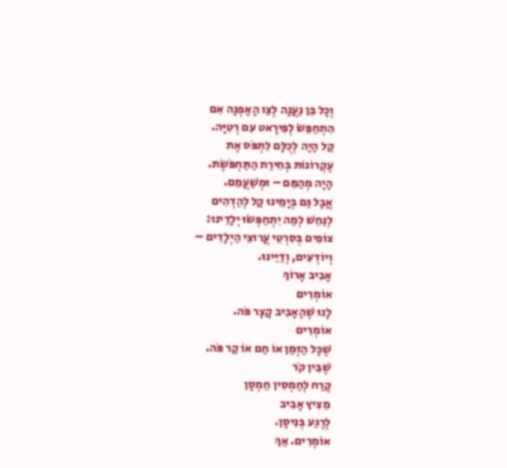וְכָל בֵּן נַעֲנָה לְצַו הָאָפְנָה אִם
הִתְחַפֵּשׂ לְפִּירָאט עִם רְטִיָּה.
קַל הָיָה לְכֻלָּם לִתְפֹּס אֶת
עֶקְרוֹנוֹת בְּחִירַת הַתַּחְפֹּשֶׂת.
הָיָה מְהַמֵּם – וּמְשַׁעֲמֵם.
אֲבָל גַּם בְּיָמֵינוּ קַל לְהַדְהִים
לְנַחֵשׁ לְמַה יִתְחַפְּשׂוּ יְלָדֵינוּ:
צוֹפִים בְּסִרְטֵי עֲרוּצֵי הַיְלָדִים –
וְיוֹדְעִים, וְדַיֵּינוּ.
אָבִיב אָרוֹךְ
אוֹמְרִים
לָנוּ שֶׁהָאָבִיב קָצָר פֹּה.
אוֹמְרִים
שֶׁכָּל הַזְּמַן אוֹ חַם אוֹ קַר פֹּה.
שֶׁבֵּין קֹר
קֶרַח לְחַמְסִין חַמְסָן
מֵצִיץ אָבִיב
לְרֶגַע בְּנִיסָן.
אוֹמְרִים. אַךְ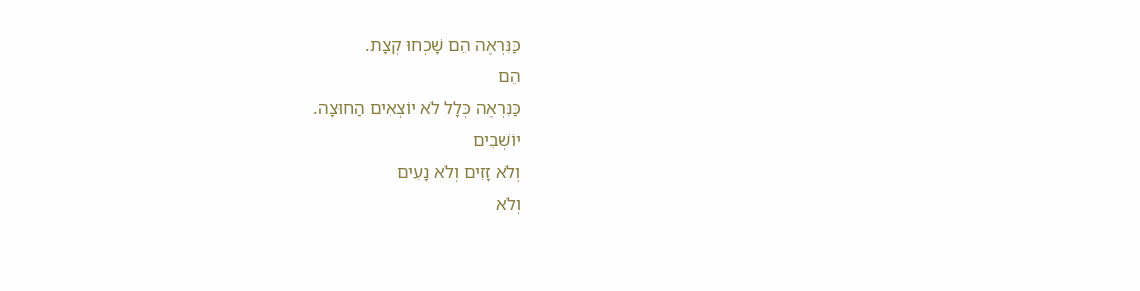כַּנִּרְאֶה הֵם שָׁכְחוּ קְצָת.
הֵם
כַּנִּרְאֶה כְּלָל לֹא יוֹצְאִים הַחוּצָה.
יוֹשְׁבִים
וְלֹא זָזִים וְלֹא נָעִים
וְלֹא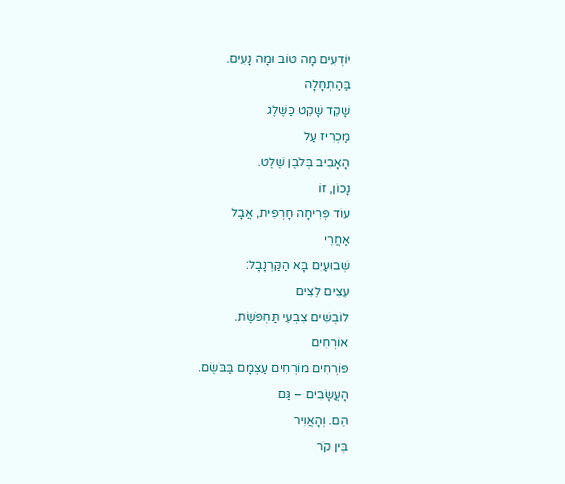יוֹדְעִים מָה טוֹב וּמָה נָעִים.
בַּהַתְחָלָה
שָׁקֵד שָׁקֵט כַּשֶּׁלֶג
מַכְרִיז עַל
הָאָבִיב בְּלֹבֶן שֶׁלֶט.
נָכוֹן, זוֹ
עוֹד פְּרִיחָה חָרְפִּית, אֲבָל
אַחֲרֵי
שְׁבוּעַיִם בָּא הַקַּרְנָבָל:
עֵצִים לֵצִים
לוֹבְשִׁים צִבְעֵי תַּחְפֹּשֶׂת.
אוֹרְחִים
פּוֹרְחִים מוֹרְחִים עַצְמָם בַּבֹּשֶׂם.
הָעֲשָׂבִים – גַּם
הֵם. וְהָאֲוִיר
בֵּין קֹר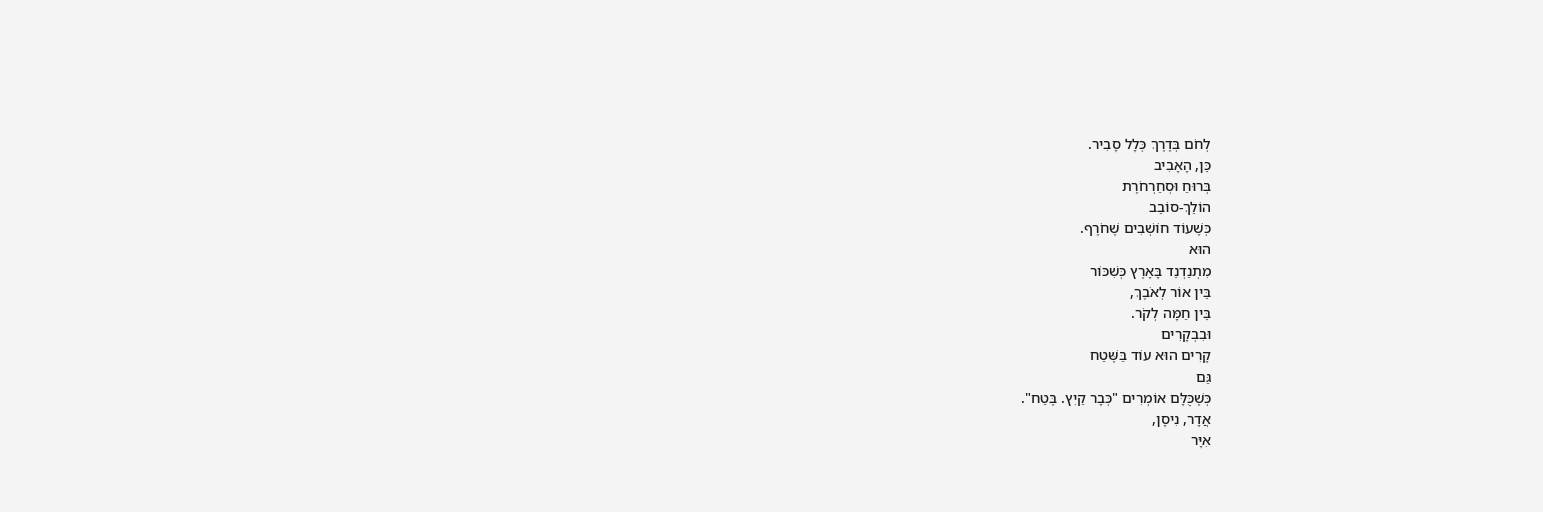לְחֹם בְּדֶרֶךְ כְּלָל סָבִיר.
כֵּן, הָאָבִיב
בְּרוּחַ וּסְחַרְחֹרֶת
הוֹלֵךְ-סוֹבֵב
כְּשֶׁעוֹד חוֹשְׁבִים שֶׁחֹרֶף.
הוּא
מִתְנַדְנֵד בָּאָרֶץ כְּשִׁכּוֹר
בֵּין אוֹר לְאֹבֶךְ,
בֵּין חַמָּה לְקֹר.
וּבִבְקָרִים
קָרִים הוּא עוֹד בַּשֶּׁטַח
גַּם
כְּשֶׁכֻּלָּם אוֹמְרִים "כְּבָר קַיִץ. בֶּטַח".
אֲדָר, נִיסָן,
אִיָּר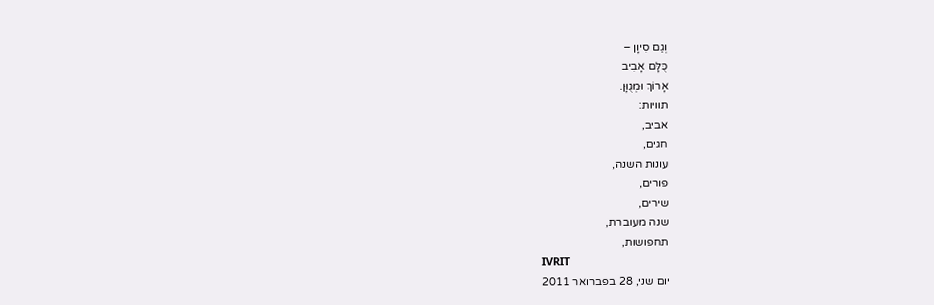וְגַם סִיוָן –
כֻּלָּם אָבִיב
אָרוֹךְ וּמְגֻוָּן.
תוויות:
אביב,
חגים,
עונות השנה,
פורים,
שירים,
שנה מעוברת,
תחפושות,
IVRIT
יום שני, 28 בפברואר 2011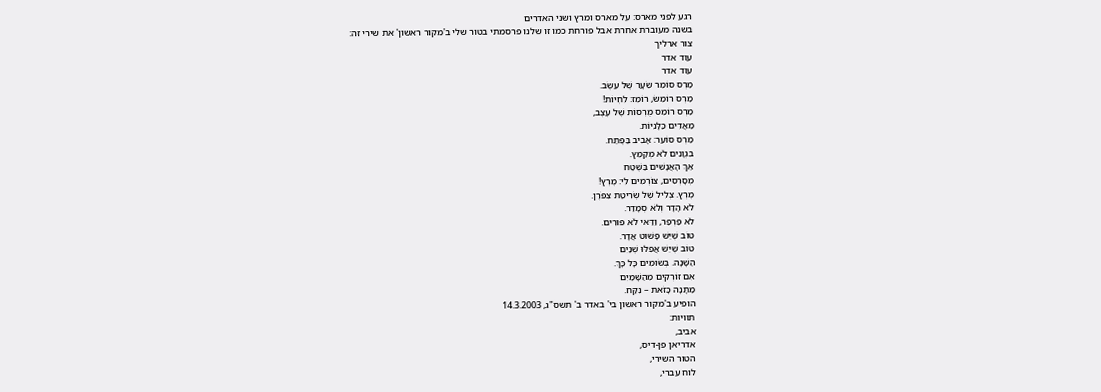רגע לפני מארס: על מארס ומרץ ושני האדרים
בשנה מעוברת אחרת אבל פורחת כמו זו שלנו פרסמתי בטור שלי ב'מקור ראשון' את שירי זה:
צור ארליך
עוד אדר
עוד אדר
מַרְס סוֹמֵר שֵׂעָר שֶׁל עֵשֶׂב.
מַרְס רוֹמֵשׂ, רוֹמֵז: לִחְיוֹת!
מַרְס רוֹמֵס מֻרְסוֹת שֶׁל עֶצֶב,
מַאֲדִים כַּלָּנִיּוֹת.
מַרְס סוֹעֵר: אָבִיב בַּפֶּתַח.
בִּגְוָנִים לֹא מְקַמֵּץ.
אַךְ הָאֲנָשִׁים בַּשֶּׁטַח
מְסָרְסִים, צוֹרְמִים לִי: מֶרְץ!
מֶרְץ. צְלִיל שֶׁל שְׂרִיטַת צִפֹּרֶן.
לֹא הָדָר וְלֹא סְמָדַר.
לֹא פַּרְפַּר, וַדַּאי לֹא פּוּרִים.
טוֹב שֶׁיֵּשׁ פָּשׁוּט אֲדָר.
טוֹב שֶׁיֵּשׁ אֲפִלּוּ שְׁנַיִם
הַשָּׁנָה. בְּשׂוּמִים כָּל כָּךְ.
אִם זוֹרְקִים מֵהַשָּׁמַיִם
מַתָּנָה כָּזֹאת – נִקַּח.
הופיע ב'מקור ראשון בי' באדר ב' תשס"ג, 14.3.2003
תוויות:
אביב,
אדריאן פן-דיס,
הטור השירי,
לוח עברי,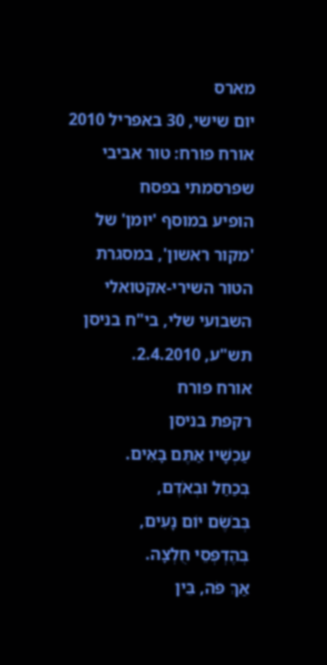מארס
יום שישי, 30 באפריל 2010
אורח פורח: טור אביבי שפרסמתי בפסח
הופיע במוסף 'יומן' של 'מקור ראשון', במסגרת הטור השירי-אקטואלי השבועי שלי, בי"ח בניסן תש"ע, 2.4.2010.
אורח פורח
רקפת בניסן
עַכְשָׁיו אַתֶּם בָּאִים.
בְּכַחַל וּבְאֹדֶם,
בְּבֹשֶׂם יוֹם נָעִים,
בְּהֶדְפְּסֵי חֻלְצָה.
אַךְ פֹּה, בֵּין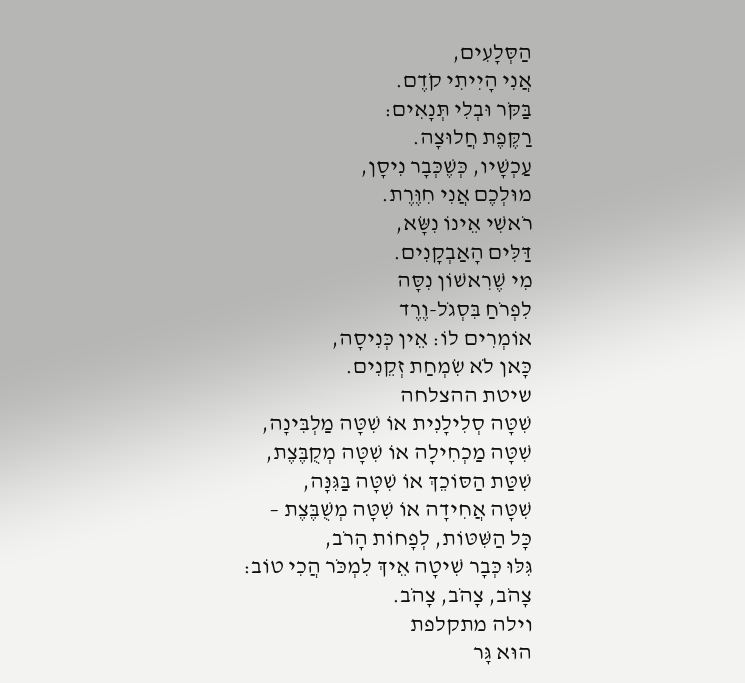הַסְּלָעִים,
אֲנִי הָיִיתִי קֹדֶם.
בַּקֹּר וּבְלִי תְּנָאִים:
רַקֶּפֶת חֲלוּצָה.
עַכְשָׁיו, כְּשֶׁכְּבָר נִיסָן,
מוּלְכֶם אֲנִי חִוֶּרֶת.
רֹאשִׁי אֵינוֹ נִשָּׂא,
דַּלִּים הָאַבְקָנִים.
מִי שֶׁרִאשׁוֹן נִסָּה
לִפְרֹחַ בִּסְגֹל-וֶרֶד
אוֹמְרִים לוֹ: אֵין כְּנִיסָה,
כָּאן לֹא שִׂמְחַת זְקֵנִים.
שיטת ההצלחה
שִׁטָּה סְלִילָנִית אוֹ שִׁטָּה מַלְבִּינָה,
שִׁטָּה מַכְחִילָה אוֹ שִׁטָּה מְקֻבֶּצֶת,
שִׁטַּת הַסּוֹכֵךְ אוֹ שִׁטָּה בַּגִּנָּה,
שִׁטָּה אֲחִידָה אוֹ שִׁטָּה מְשֻׁבֶּצֶת –
כָּל הַשִּׁטּוֹת, לְפָחוֹת הָרֹב,
גִּלּוּ כְּבָר שִׁיטָה אֵיךְ לִמְכֹּר הֲכִי טוֹב:
צָהֹב, צָהֹב, צָהֹב.
וילה מתקלפת
הוּא גָּר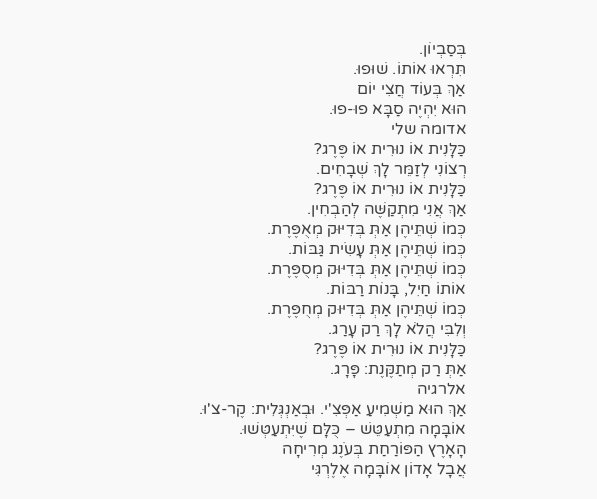בְּסַבְיוֹן.
תִּרְאוּ אוֹתוֹ. שׁוּפוּ.
אַךְ בְּעוֹד חֲצִי יוֹם
הוּא יִהְיֶה סַבָּא פוּ-פוּ.
אדומה שלי
כַּלָּנִית אוֹ נוּרִית אוֹ פֶּרֶג?
רְצוֹנִי לְזַמֵּר לָךְ שְׁבָחִים.
כַּלָּנִית אוֹ נוּרִית אוֹ פֶּרֶג?
אַךְ אֲנִי מִתְקַשֶּׁה לְהַבְחִין.
כְּמוֹ שְׁתֵּיהֶן אַתְּ בְּדִיּוּק מְאֻפֶּרֶת.
כְּמוֹ שְׁתֵּיהֶן אַתְּ עָשִׂית גַּבּוֹת.
כְּמוֹ שְׁתֵּיהֶן אַתְּ בְּדִיּוּק מְסֻפֶּרֶת.
אוֹתוֹ חַיִל, בָּנוֹת רַבּוֹת.
כְּמוֹ שְׁתֵּיהֶן אַתְּ בְּדִיּוּק מְחֻפֶּרֶת.
וְלִבִּי הֲלֹא לָךְ רַק עָרַג.
כַּלָּנִית אוֹ נוּרִית אוֹ פֶּרֶג?
אַתְּ רַק מְתַקֶּנֶת: פָּרָג.
אלרגיה
אַךְ הוּא מַשְׁמִיעַ אַפְּצִ'י. וּבְאַנְגְּלִית: קֶר-צ'וּ.
אוֹבָּמָה מִתְעַטֵּשׁ – כֻּלָּם שֶׁיִּתְעַטְּשׁוּ.
הָאָרֶץ הַפּוֹרַחַת בְּעֹנֶג מְרִיחָה
אֲבָל אָדוֹן אוֹבָּמָה אֶלֶרְגִּי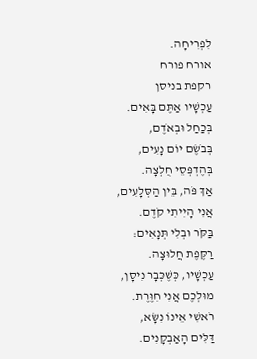לִפְרִיחָה.
אורח פורח
רקפת בניסן
עַכְשָׁיו אַתֶּם בָּאִים.
בְּכַחַל וּבְאֹדֶם,
בְּבֹשֶׂם יוֹם נָעִים,
בְּהֶדְפְּסֵי חֻלְצָה.
אַךְ פֹּה, בֵּין הַסְּלָעִים,
אֲנִי הָיִיתִי קֹדֶם.
בַּקֹּר וּבְלִי תְּנָאִים:
רַקֶּפֶת חֲלוּצָה.
עַכְשָׁיו, כְּשֶׁכְּבָר נִיסָן,
מוּלְכֶם אֲנִי חִוֶּרֶת.
רֹאשִׁי אֵינוֹ נִשָּׂא,
דַּלִּים הָאַבְקָנִים.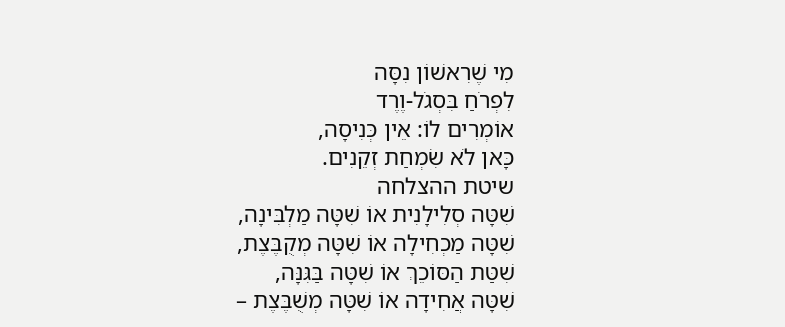מִי שֶׁרִאשׁוֹן נִסָּה
לִפְרֹחַ בִּסְגֹל-וֶרֶד
אוֹמְרִים לוֹ: אֵין כְּנִיסָה,
כָּאן לֹא שִׂמְחַת זְקֵנִים.
שיטת ההצלחה
שִׁטָּה סְלִילָנִית אוֹ שִׁטָּה מַלְבִּינָה,
שִׁטָּה מַכְחִילָה אוֹ שִׁטָּה מְקֻבֶּצֶת,
שִׁטַּת הַסּוֹכֵךְ אוֹ שִׁטָּה בַּגִּנָּה,
שִׁטָּה אֲחִידָה אוֹ שִׁטָּה מְשֻׁבֶּצֶת –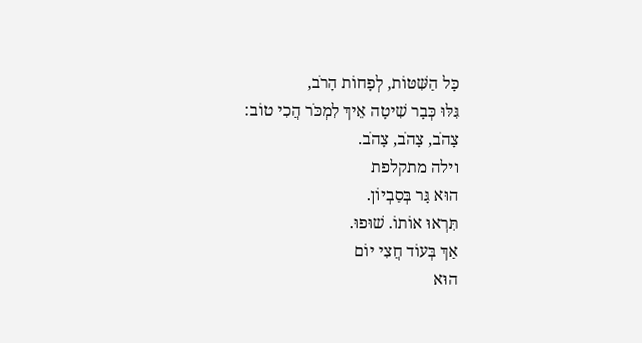כָּל הַשִּׁטּוֹת, לְפָחוֹת הָרֹב,
גִּלּוּ כְּבָר שִׁיטָה אֵיךְ לִמְכֹּר הֲכִי טוֹב:
צָהֹב, צָהֹב, צָהֹב.
וילה מתקלפת
הוּא גָּר בְּסַבְיוֹן.
תִּרְאוּ אוֹתוֹ. שׁוּפוּ.
אַךְ בְּעוֹד חֲצִי יוֹם
הוּא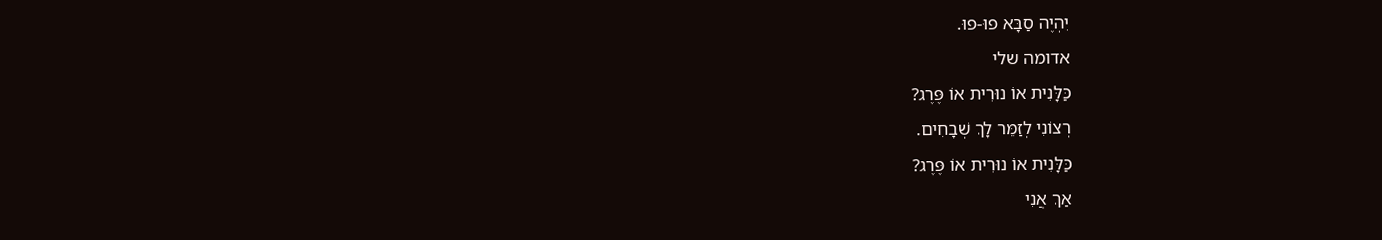יִהְיֶה סַבָּא פוּ-פוּ.
אדומה שלי
כַּלָּנִית אוֹ נוּרִית אוֹ פֶּרֶג?
רְצוֹנִי לְזַמֵּר לָךְ שְׁבָחִים.
כַּלָּנִית אוֹ נוּרִית אוֹ פֶּרֶג?
אַךְ אֲנִי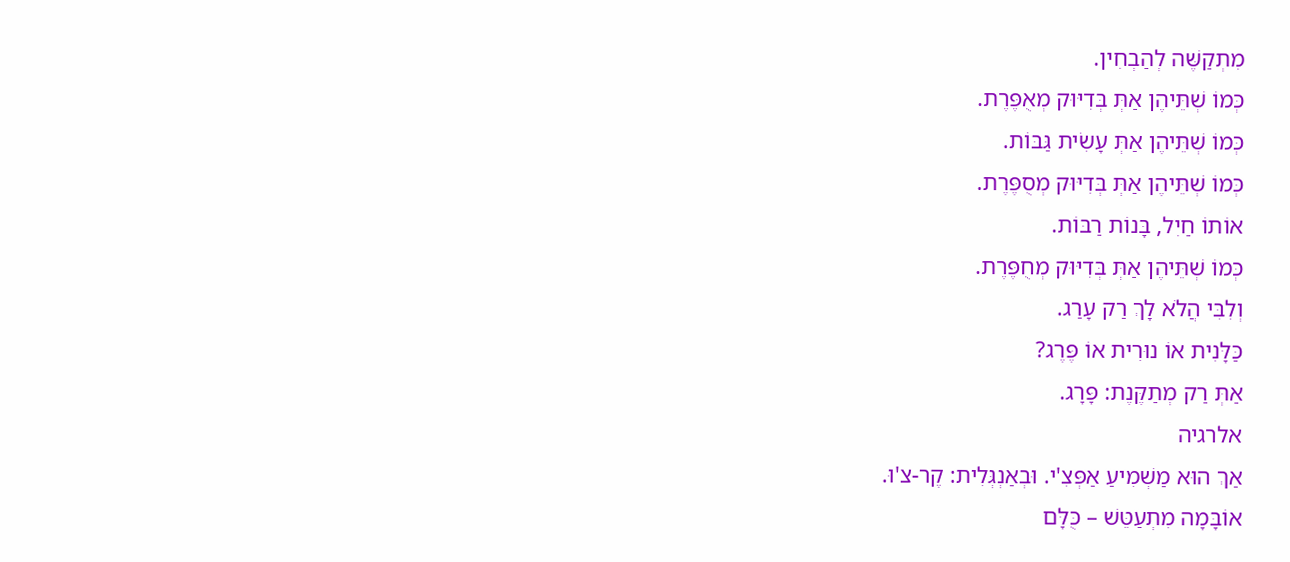מִתְקַשֶּׁה לְהַבְחִין.
כְּמוֹ שְׁתֵּיהֶן אַתְּ בְּדִיּוּק מְאֻפֶּרֶת.
כְּמוֹ שְׁתֵּיהֶן אַתְּ עָשִׂית גַּבּוֹת.
כְּמוֹ שְׁתֵּיהֶן אַתְּ בְּדִיּוּק מְסֻפֶּרֶת.
אוֹתוֹ חַיִל, בָּנוֹת רַבּוֹת.
כְּמוֹ שְׁתֵּיהֶן אַתְּ בְּדִיּוּק מְחֻפֶּרֶת.
וְלִבִּי הֲלֹא לָךְ רַק עָרַג.
כַּלָּנִית אוֹ נוּרִית אוֹ פֶּרֶג?
אַתְּ רַק מְתַקֶּנֶת: פָּרָג.
אלרגיה
אַךְ הוּא מַשְׁמִיעַ אַפְּצִ'י. וּבְאַנְגְּלִית: קֶר-צ'וּ.
אוֹבָּמָה מִתְעַטֵּשׁ – כֻּלָּם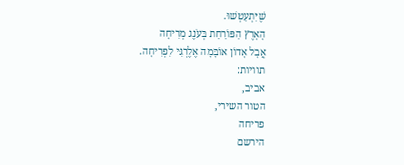שֶׁיִּתְעַטְּשׁוּ.
הָאָרֶץ הַפּוֹרַחַת בְּעֹנֶג מְרִיחָה
אֲבָל אָדוֹן אוֹבָּמָה אֶלֶרְגִּי לִפְרִיחָה.
תוויות:
אביב,
הטור השירי,
פריחה
הירשם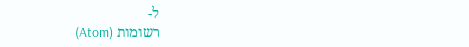ל-
רשומות (Atom)